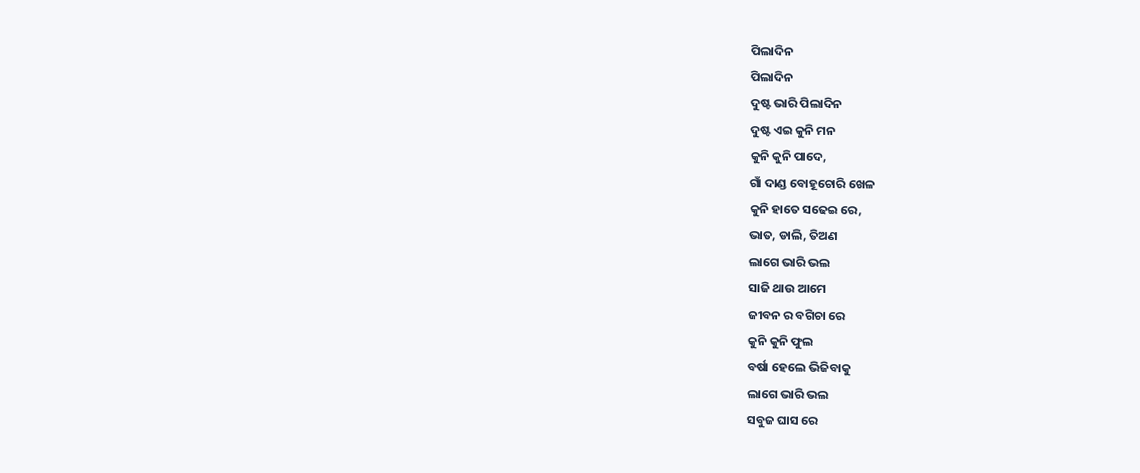ପିଲାଦିନ
ପିଲାଦିନ
ଦୁଷ୍ଟ ଭାରି ପିଲାଦିନ
ଦୁଷ୍ଟ ଏଇ କୁନି ମନ
କୁନି କୁନି ପାଦେ,
ଗାଁ ଦାଣ୍ଡ ବୋହୂଚୋରି ଖେଳ
କୁନି ହାତେ ସଢେଇ ରେ,
ଭାତ, ଡାଲି, ତିଅଣ
ଲାଗେ ଭାରି ଭଲ
ସାଜି ଥାଉ ଆମେ
ଜୀବନ ର ବଗିଚା ରେ
କୁନି କୁନି ଫୁଲ
ବର୍ଷା ହେଲେ ଭିଜିବାକୁ
ଲାଗେ ଭାରି ଭଲ
ସବୁଜ ଘାସ ରେ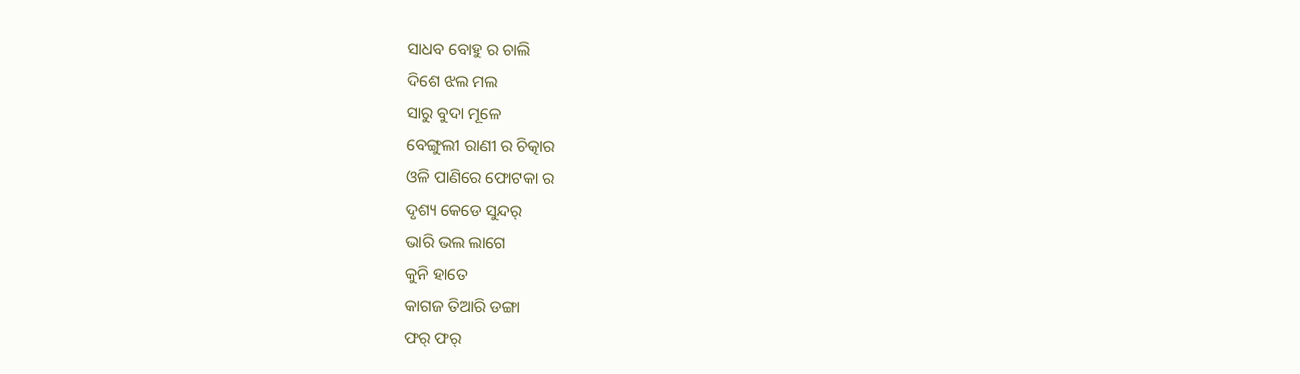ସାଧବ ବୋହୁ ର ଚାଲି
ଦିଶେ ଝଲ ମଲ
ସାରୁ ବୁଦା ମୂଳେ
ବେଙ୍ଗୁଲୀ ରାଣୀ ର ଚିତ୍କାର
ଓଳି ପାଣିରେ ଫୋଟକା ର
ଦୃଶ୍ୟ କେଡେ ସୁନ୍ଦର୍
ଭାରି ଭଲ ଲାଗେ
କୁନି ହାତେ
କାଗଜ ତିଆରି ଡଙ୍ଗା
ଫର୍ ଫର୍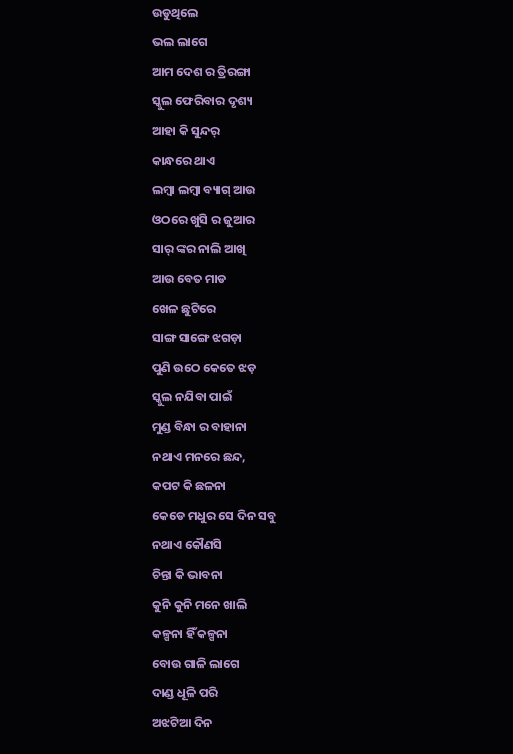ଉଡୁଥିଲେ
ଭଲ ଲାଗେ
ଆମ ଦେଶ ର ତ୍ରିରଙ୍ଗା
ସ୍କୁଲ ଫେରିବାର ଦୃଶ୍ୟ
ଆହା କି ସୁନ୍ଦର୍
କାନ୍ଧରେ ଥାଏ
ଲମ୍ବା ଲମ୍ବା ବ୍ୟାଗ୍ ଆଉ
ଓଠରେ ଖୁସି ର ଜୁଆର
ସାର୍ ଙ୍କର ନାଲି ଆଖି
ଆଉ ବେତ ମାଡ
ଖେଳ ଛୁଟିରେ
ସାଙ୍ଗ ସାଙ୍ଗେ ଝଗଡ଼ା
ପୁଣି ଉଠେ କେତେ ଝଡ଼
ସ୍କୁଲ ନଯିବା ପାଇଁ
ମୁଣ୍ଡ ବିନ୍ଧା ର ବାହାନା
ନଥାଏ ମନରେ ଛନ୍ଦ,
କପଟ କି ଛଳନା
କେଡେ ମଧୁର ସେ ଦିନ ସବୁ
ନଥାଏ କୌଣସି
ଚିନ୍ତା କି ଭାବନା
କୁନି କୁନି ମନେ ଖାଲି
କଳ୍ପନା ହିଁ କଳ୍ପନା
ବୋଉ ଗାଳି ଲାଗେ
ଦାଣ୍ଡ ଧୂଳି ପରି
ଅଝଟିଆ ଦିନ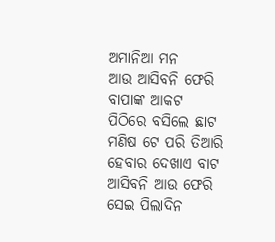ଅମାନିଆ ମନ
ଆଉ ଆସିବନି ଫେରି
ବାପାଙ୍କ ଆକଟ
ପିଠିରେ ବସିଲେ ଛାଟ
ମଣିଷ ଟେ ପରି ତିଆରି
ହେବାର ଦେଖାଏ ବାଟ
ଆସିବନି ଆଉ ଫେରି
ସେଇ ପିଲାଦିନ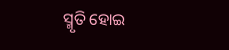ସ୍ମୃତି ହୋଇ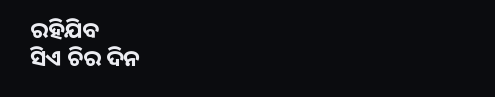ରହିଯିବ
ସିଏ ଚିର ଦିନ